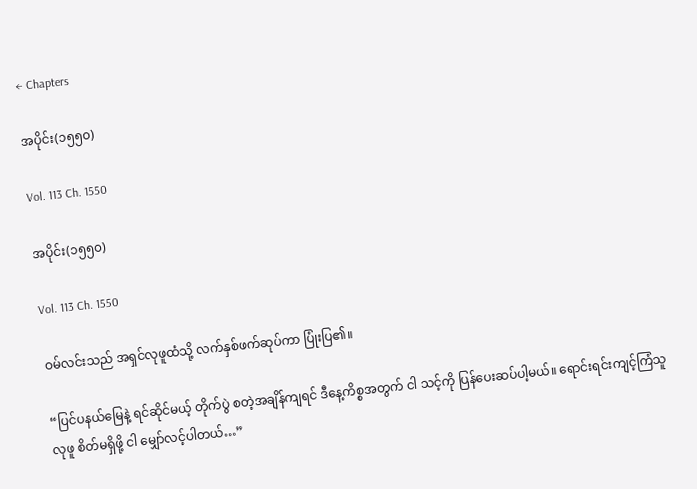← Chapters

အပိုင်း(၁၅၅၀)

Vol. 113 Ch. 1550

အပိုင်း(၁၅၅၀)

Vol. 113 Ch. 1550

ဝမ်လင်းသည် အရှင်လုဖူထံသို့ လက်နှစ်ဖက်ဆုပ်ကာ ပြုံးပြ၏။

“ပြင်ပနယ်မြေနဲ့ ရင်ဆိုင်မယ့် တိုက်ပွဲ စတဲ့အချိန်ကျရင် ဒီနေ့ကိစ္စအတွက် ငါ သင့်ကို ပြန်ပေးဆပ်ပါ့မယ်။ ရောင်းရင်းကျင့်ကြံသူ လုဖူ စိတ်မရှိဖို့ ငါ မျှော်လင့်ပါတယ်…”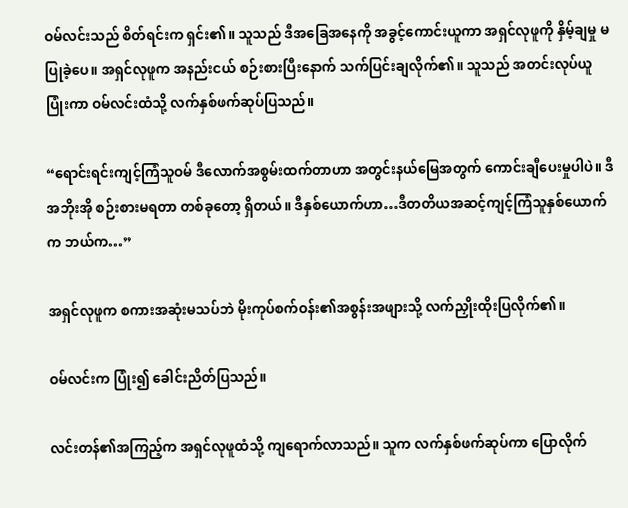ဝမ်လင်းသည် စိတ်ရင်းက ရှင်း၏။ သူသည် ဒီအခြေအနေကို အခွင့်ကောင်းယူကာ အရှင်လုဖူကို နှိမ့်ချမှု မပြုခဲ့ပေ။ အရှင်လုဖူက အနည်းငယ် စဉ်းစားပြီးနောက် သက်ပြင်းချလိုက်၏။ သူသည် အတင်းလုပ်ယူပြုံးကာ ဝမ်လင်းထံသို့ လက်နှစ်ဖက်ဆုပ်ပြသည်။

“ရောင်းရင်းကျင့်ကြံသူဝမ် ဒီလောက်အစွမ်းထက်တာဟာ အတွင်းနယ်မြေအတွက် ကောင်းချီပေးမှုပါပဲ။ ဒီအဘိုးအို စဉ်းစားမရတာ တစ်ခုတော့ ရှိတယ်။ ဒီနှစ်ယောက်ဟာ…ဒီတတိယအဆင့်ကျင့်ကြံသူနှစ်ယောက်က ဘယ်က…”

အရှင်လုဖူက စကားအဆုံးမသပ်ဘဲ မိုးကုပ်စက်ဝန်း၏အစွန်းအဖျားသို့ လက်ညှိုးထိုးပြလိုက်၏။

ဝမ်လင်းက ပြုံး၍ ခေါင်းညိတ်ပြသည်။

လင်းတန်၏အကြည့်က အရှင်လုဖူထံသို့ ကျရောက်လာသည်။ သူက လက်နှစ်ဖက်ဆုပ်ကာ ပြောလိုက်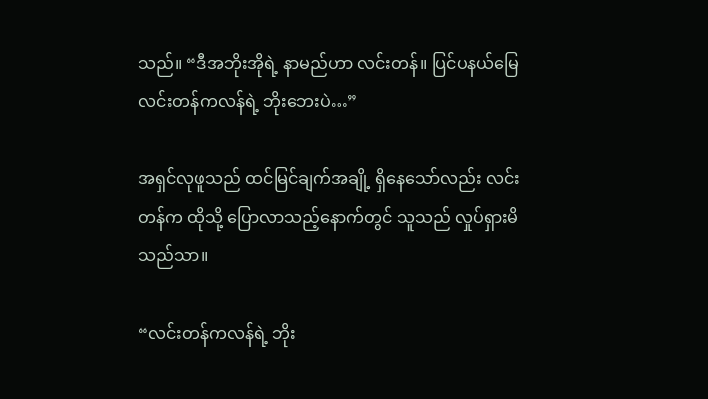သည်။ “ဒီအဘိုးအိုရဲ့ နာမည်ဟာ လင်းတန်။ ပြင်ပနယ်မြေ လင်းတန်ကလန်ရဲ့ ဘိုးဘေးပဲ…”

အရှင်လုဖူသည် ထင်မြင်ချက်အချို့ ရှိနေသော်လည်း လင်းတန်က ထိုသို့ ပြောလာသည့်နောက်တွင် သူသည် လှုပ်ရှားမိသည်သာ။

“လင်းတန်ကလန်ရဲ့ ဘိုး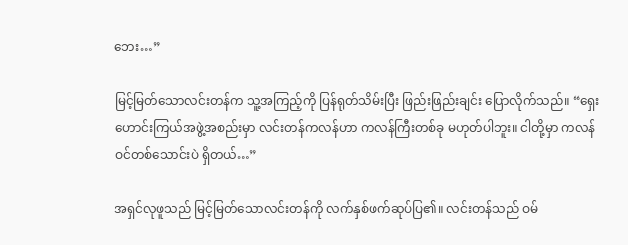ဘေး…”

မြင့်မြတ်သောလင်းတန်က သူ့အကြည့်ကို ပြန်ရုတ်သိမ်းပြီး ဖြည်းဖြည်းချင်း ပြောလိုက်သည်။ “ရှေးဟောင်းကြယ်အဖွဲ့အစည်းမှာ လင်းတန်ကလန်ဟာ ကလန်ကြီးတစ်ခု မဟုတ်ပါဘူး။ ငါတို့မှာ ကလန်ဝင်တစ်သောင်းပဲ ရှိတယ်…”

အရှင်လုဖူသည် မြင့်မြတ်သောလင်းတန်ကို လက်နှစ်ဖက်ဆုပ်ပြ၏။ လင်းတန်သည် ဝမ်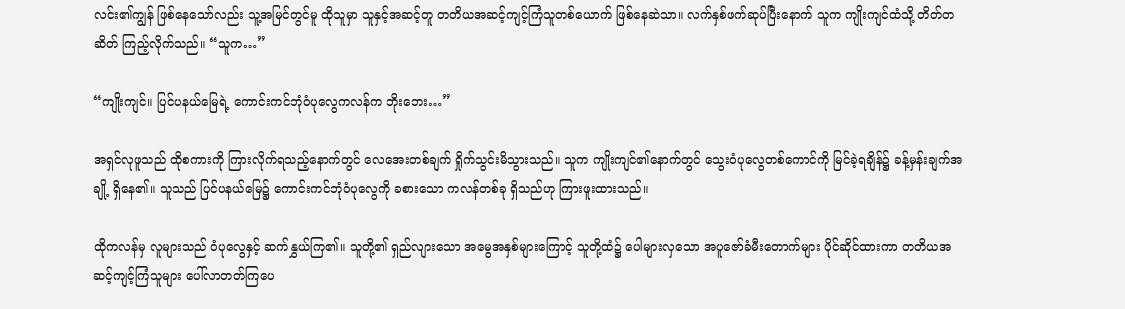လင်း၏ကျွန် ဖြစ်နေသော်လည်း သူ့အမြင်တွင်မူ ထိုသူမှာ သူနှင့်အဆင့်တူ တတိယအဆင့်ကျင့်ကြံသူတစ်ယောက် ဖြစ်နေဆဲသာ။ လက်နှစ်ဖက်ဆုပ်ပြီးနောက် သူက ကျိုးကျင်ထံသို့ တိတ်တဆိတ် ကြည့်လိုက်သည်။ “သူက…”

“ကျိုးကျင်။ ပြင်ပနယ်မြေရဲ့ ကောင်းကင်ဘုံဝံပုလွေကလန်က ဘိုးဘေး…”

အရှင်လုဖူသည် ထိုစကားကို ကြားလိုက်ရသည့်နောက်တွင် လေအေးတစ်ချက် ရှိုက်သွင်းမိသွားသည်။ သူက ကျိုးကျင်၏နောက်တွင် သွေးဝံပုလွေတစ်ကောင်ကို မြင်ခဲ့ရချိန်၌ ခန့်မှန်းချက်အချို့ ရှိနေ၏။ သူသည် ပြင်ပနယ်မြေ၌ ကောင်းကင်ဘုံဝံပုလွေကို ခစားသော ကလန်တစ်ခု ရှိသည်ဟု ကြားဖူးထားသည်။

ထိုကလန်မှ လူများသည် ဝံပုလွေနှင့် ဆက်နွှယ်ကြ၏။ သူတို့၏ ရှည်လျားသော အမွေအနှစ်များကြောင့် သူတို့ထံ၌ ပေါများလှသော အပူဇော်ခံမီးတောက်များ ပိုင်ဆိုင်ထားကာ တတိယအဆင့်ကျင့်ကြံသူများ ပေါ်လာတတ်ကြပေ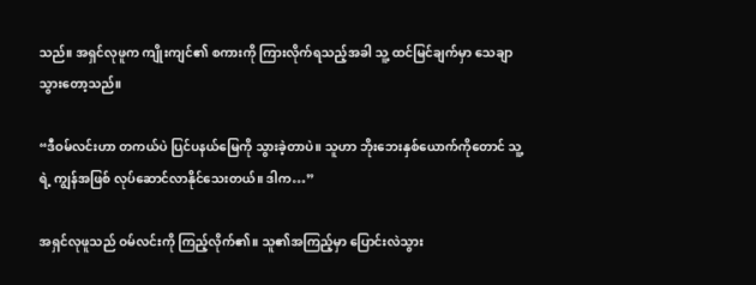သည်။ အရှင်လုဖူက ကျိုးကျင်၏ စကားကို ကြားလိုက်ရသည့်အခါ သူ့ ထင်မြင်ချက်မှာ သေချာသွားတော့သည်။

“ဒီဝမ်လင်းဟာ တကယ်ပဲ ပြင်ပနယ်မြေကို သွားခဲ့တာပဲ။ သူဟာ ဘိုးဘေးနှစ်ယောက်ကိုတောင် သူ့ရဲ့ ကျွန်အဖြစ် လုပ်ဆောင်လာနိုင်သေးတယ်။ ဒါက…”

အရှင်လုဖူသည် ဝမ်လင်းကို ကြည့်လိုက်၏။ သူ၏အကြည့်မှာ ပြောင်းလဲသွား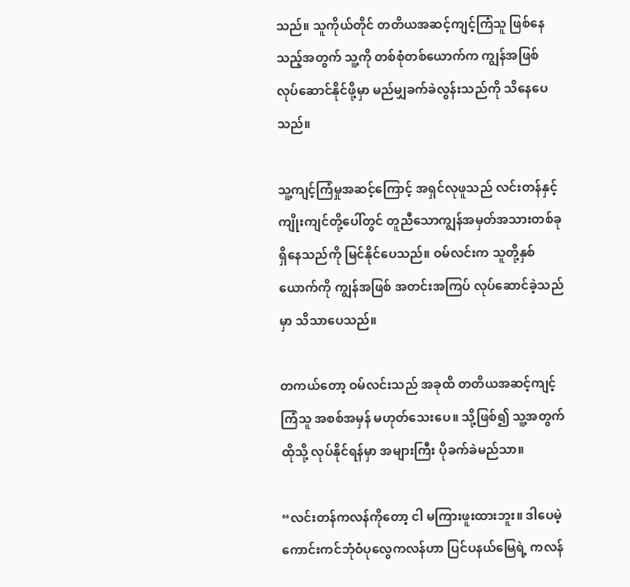သည်။ သူကိုယ်တိုင် တတိယအဆင့်ကျင့်ကြံသူ ဖြစ်နေသည့်အတွက် သူ့ကို တစ်စုံတစ်ယောက်က ကျွန်အဖြစ် လုပ်ဆောင်နိုင်ဖို့မှာ မည်မျှခက်ခဲလွန်းသည်ကို သိနေပေသည်။

သူ့ကျင့်ကြံမှုအဆင့်ကြောင့် အရှင်လုဖူသည် လင်းတန်နှင့်ကျိုးကျင်တို့ပေါ်တွင် တူညီသောကျွန်အမှတ်အသားတစ်ခု ရှိနေသည်ကို မြင်နိုင်ပေသည်။ ဝမ်လင်းက သူတို့နှစ်ယောက်ကို ကျွန်အဖြစ် အတင်းအကြပ် လုပ်ဆောင်ခဲ့သည်မှာ သိသာပေသည်။

တကယ်တော့ ဝမ်လင်းသည် အခုထိ တတိယအဆင့်ကျင့်ကြံသူ အစစ်အမှန် မဟုတ်သေးပေ။ သို့ဖြစ်၍ သူ့အတွက် ထိုသို့ လုပ်နိုင်ရန်မှာ အများကြီး ပိုခက်ခဲမည်သာ။

“လင်းတန်ကလန်ကိုတော့ ငါ မကြားဖူးထားဘူး။ ဒါပေမဲ့ ကောင်းကင်ဘုံဝံပုလွေကလန်ဟာ ပြင်ပနယ်မြေရဲ့ ကလန်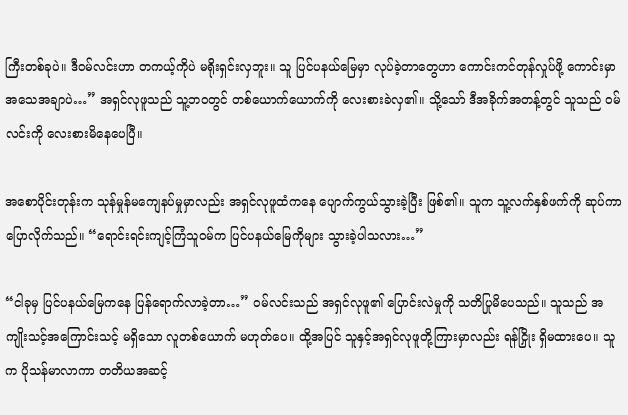ကြီးတစ်ခုပဲ။ ဒီဝမ်လင်းဟာ တကယ့်ကိုပဲ မရိုးရှင်းလှဘူး။ သူ ပြင်ပနယ်မြေမှာ လုပ်ခဲ့တာတွေဟာ ကောင်းကင်တုန်လှုပ်ဖို့ ကောင်းမှာ အသေအချာပဲ…” အရှင်လုဖူသည် သူ့ဘဝတွင် တစ်ယောက်ယောက်ကို လေးစားခဲလှ၏။ သို့သော် ဒီအခိုက်အတန့်တွင် သူသည် ဝမ်လင်းကို လေးစားမိနေပေပြီ။

အစောပိုင်းတုန်းက သုန်မှုန်မကျေနပ်မှုမှာလည်း အရှင်လုဖူထံကနေ ပျောက်ကွယ်သွားခဲ့ပြီး ဖြစ်၏။ သူက သူ့လက်နှစ်ဖက်ကို ဆုပ်ကာ ပြောလိုက်သည်။ “ရောင်းရင်းကျင့်ကြံသူဝမ်က ပြင်ပနယ်မြေကိုများ သွားခဲ့ပါသလား…”

“ငါခုမှ ပြင်ပနယ်မြေကနေ ပြန်ရောက်လာခဲ့တာ…” ဝမ်လင်းသည် အရှင်လုဖူ၏ ပြောင်းလဲမှုကို သတိပြုမိပေသည်။ သူသည် အကျိုးသင့်အကြောင်းသင့် မရှိသော လူတစ်ယောက် မဟုတ်ပေ။ ထို့အပြင် သူနှင့်အရှင်လုဖူတို့ကြားမှာလည်း ရန်ငြှိုး ရှိမထားပေ။ သူက ပိုသန်မာလာကာ တတိယအဆင့်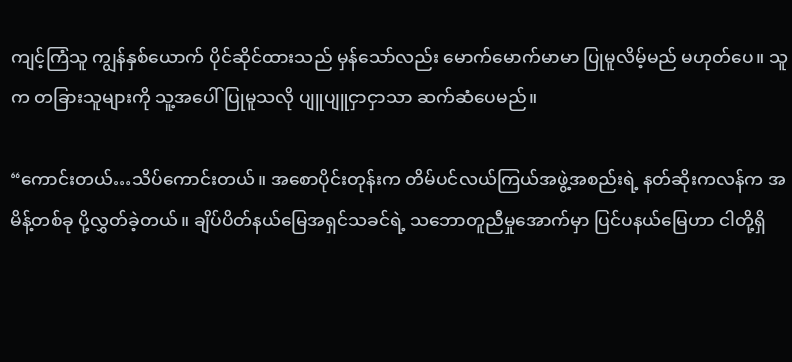ကျင့်ကြံသူ ကျွန်နှစ်ယောက် ပိုင်ဆိုင်ထားသည် မှန်သော်လည်း မောက်မောက်မာမာ ပြုမူလိမ့်မည် မဟုတ်ပေ။ သူက တခြားသူများကို သူ့အပေါ် ပြုမူသလို ပျူပျူငှာငှာသာ ဆက်ဆံပေမည်။

“ကောင်းတယ်…သိပ်ကောင်းတယ်။ အစောပိုင်းတုန်းက တိမ်ပင်လယ်ကြယ်အဖွဲ့အစည်းရဲ့ နတ်ဆိုးကလန်က အမိန့်တစ်ခု ပို့လွှတ်ခဲ့တယ်။ ချိပ်ပိတ်နယ်မြေအရှင်သခင်ရဲ့ သဘောတူညီမှုအောက်မှာ ပြင်ပနယ်မြေဟာ ငါတို့ရှိ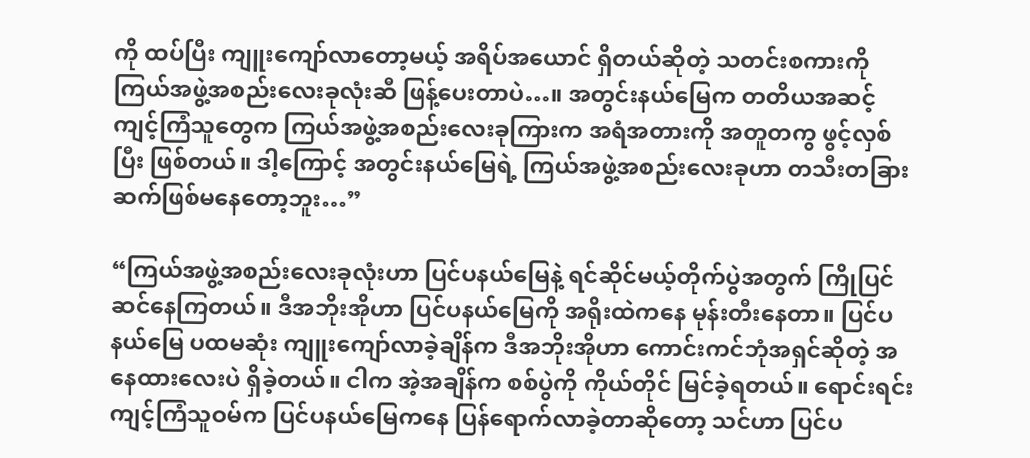ကို ထပ်ပြီး ကျူးကျော်လာတော့မယ့် အရိပ်အယောင် ရှိတယ်ဆိုတဲ့ သတင်းစကားကို ကြယ်အဖွဲ့အစည်းလေးခုလုံးဆီ ဖြန့်ပေးတာပဲ…။ အတွင်းနယ်မြေက တတိယအဆင့်ကျင့်ကြံသူတွေက ကြယ်အဖွဲ့အစည်းလေးခုကြားက အရံအတားကို အတူတကွ ဖွင့်လှစ်ပြီး ဖြစ်တယ်။ ဒါ့ကြောင့် အတွင်းနယ်မြေရဲ့ ကြယ်အဖွဲ့အစည်းလေးခုဟာ တသီးတခြား ဆက်ဖြစ်မနေတော့ဘူး…”

“ကြယ်အဖွဲ့အစည်းလေးခုလုံးဟာ ပြင်ပနယ်မြေနဲ့ ရင်ဆိုင်မယ့်တိုက်ပွဲအတွက် ကြိုပြင်ဆင်နေကြတယ်။ ဒီအဘိုးအိုဟာ ပြင်ပနယ်မြေကို အရိုးထဲကနေ မုန်းတီးနေတာ။ ပြင်ပနယ်မြေ ပထမဆုံး ကျူးကျော်လာခဲ့ချိန်က ဒီအဘိုးအိုဟာ ကောင်းကင်ဘုံအရှင်ဆိုတဲ့ အနေထားလေးပဲ ရှိခဲ့တယ်။ ငါက အဲ့အချိန်က စစ်ပွဲကို ကိုယ်တိုင် မြင်ခဲ့ရတယ်။ ရောင်းရင်းကျင့်ကြံသူဝမ်က ပြင်ပနယ်မြေကနေ ပြန်ရောက်လာခဲ့တာဆိုတော့ သင်ဟာ ပြင်ပ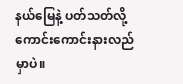နယ်မြေနဲ့ ပတ်သတ်လို့ ကောင်းကောင်းနားလည်မှာပဲ။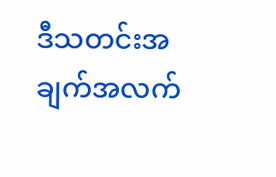ဒီသတင်းအချက်အလက်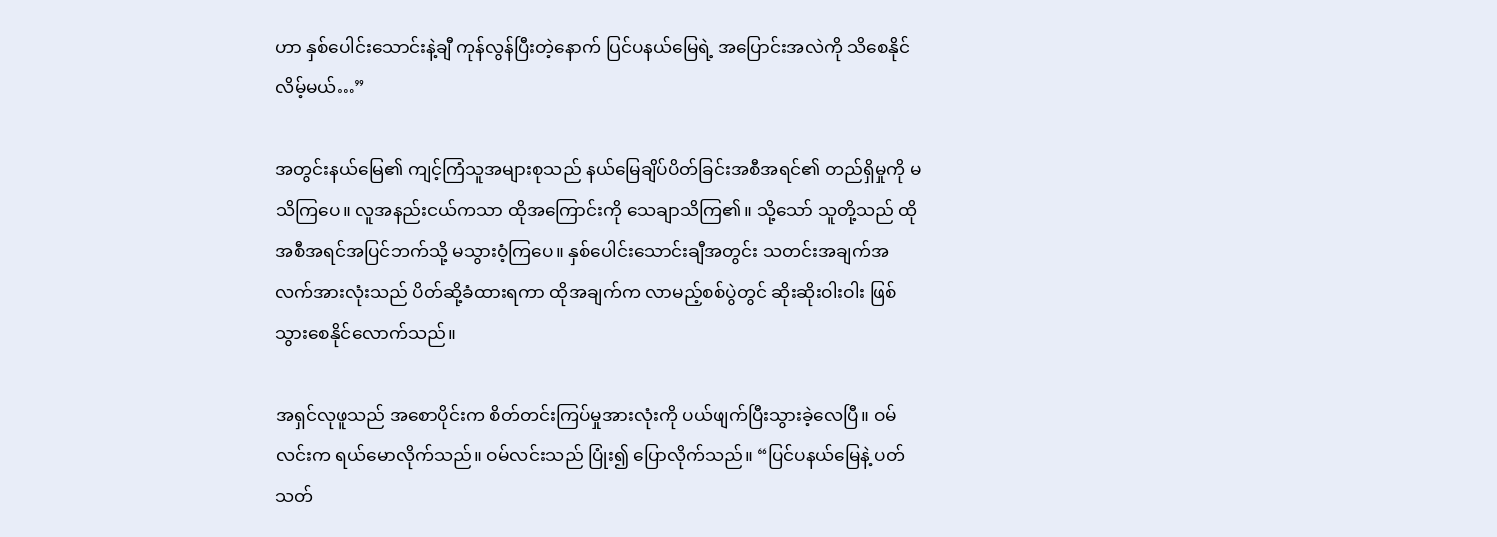ဟာ နှစ်ပေါင်းသောင်းနဲ့ချီ ကုန်လွန်ပြီးတဲ့နောက် ပြင်ပနယ်မြေရဲ့ အပြောင်းအလဲကို သိစေနိုင်လိမ့်မယ်…”

အတွင်းနယ်မြေ၏ ကျင့်ကြံသူအများစုသည် နယ်မြေချိပ်ပိတ်ခြင်းအစီအရင်၏ တည်ရှိမှုကို မသိကြပေ။ လူအနည်းငယ်ကသာ ထိုအကြောင်းကို သေချာသိကြ၏။ သို့သော် သူတို့သည် ထိုအစီအရင်အပြင်ဘက်သို့ မသွားဝံ့ကြပေ။ နှစ်ပေါင်းသောင်းချီအတွင်း သတင်းအချက်အလက်အားလုံးသည် ပိတ်ဆို့ခံထားရကာ ထိုအချက်က လာမည့်စစ်ပွဲတွင် ဆိုးဆိုးဝါးဝါး ဖြစ်သွားစေနိုင်လောက်သည်။

အရှင်လုဖူသည် အစောပိုင်းက စိတ်တင်းကြပ်မှုအားလုံးကို ပယ်ဖျက်ပြီးသွားခဲ့လေပြီ။ ဝမ်လင်းက ရယ်မောလိုက်သည်။ ဝမ်လင်းသည် ပြုံး၍ ပြောလိုက်သည်။ “ပြင်ပနယ်မြေနဲ့ ပတ်သတ်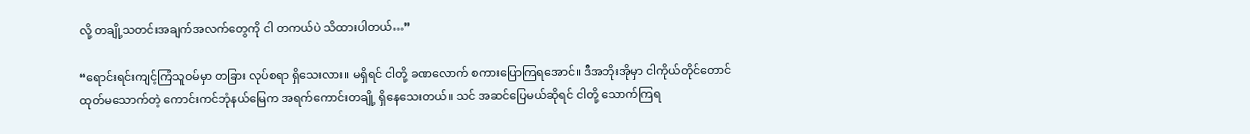လို့ တချို့သတင်းအချက်အလက်တွေကို ငါ တကယ်ပဲ သိထားပါတယ်…”

“ရောင်းရင်းကျင့်ကြံသူဝမ်မှာ တခြား လုပ်စရာ ရှိသေးလား။ မရှိရင် ငါတို့ ခဏလောက် စကားပြောကြရအောင်။ ဒီအဘိုးအိုမှာ ငါကိုယ်တိုင်တောင် ထုတ်မသောက်တဲ့ ကောင်းကင်ဘုံနယ်မြေက အရက်ကောင်းတချို့ ရှိနေသေးတယ်။ သင် အဆင်ပြေမယ်ဆိုရင် ငါတို့ သောက်ကြရ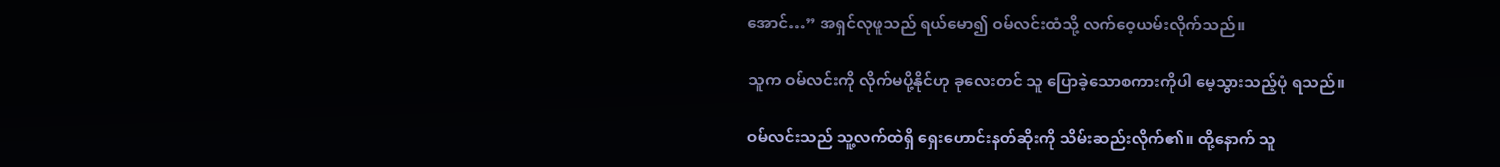အောင်…” အရှင်လုဖူသည် ရယ်မော၍ ဝမ်လင်းထံသို့ လက်ဝေ့ယမ်းလိုက်သည်။

သူက ဝမ်လင်းကို လိုက်မပို့နိုင်ဟု ခုလေးတင် သူ ပြောခဲ့သောစကားကိုပါ မေ့သွားသည့်ပုံ ရသည်။

ဝမ်လင်းသည် သူ့လက်ထဲရှိ ရှေးဟောင်းနတ်ဆိုးကို သိမ်းဆည်းလိုက်၏။ ထို့နောက် သူ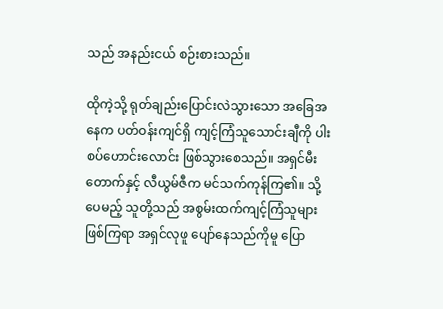သည် အနည်းငယ် စဉ်းစားသည်။

ထိုကဲ့သို့ ရုတ်ချည်းပြောင်းလဲသွားသော အခြေအနေက ပတ်ဝန်းကျင်ရှိ ကျင့်ကြံသူသောင်းချီကို ပါးစပ်ဟောင်းလောင်း ဖြစ်သွားစေသည်။ အရှင်မီးတောက်နှင့် လီယွမ်ဇီက မင်သက်ကုန်ကြ၏။ သို့ပေမည့် သူတို့သည် အစွမ်းထက်ကျင့်ကြံသူများ ဖြစ်ကြရာ အရှင်လုဖူ ပျော်နေသည်ကိုမူ ပြော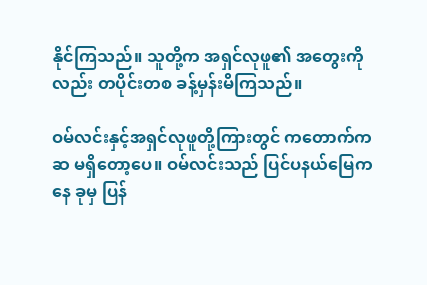နိုင်ကြသည်။ သူတို့က အရှင်လုဖူ၏ အတွေးကိုလည်း တပိုင်းတစ ခန့်မှန်းမိကြသည်။

ဝမ်လင်းနှင့်အရှင်လုဖူတို့ကြားတွင် ကတောက်ကဆ မရှိတော့ပေ။ ဝမ်လင်းသည် ပြင်ပနယ်မြေကနေ ခုမှ ပြန်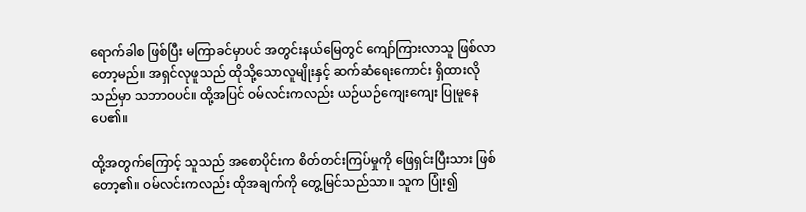ရောက်ခါစ ဖြစ်ပြီး မကြာခင်မှာပင် အတွင်းနယ်မြေတွင် ကျော်ကြားလာသူ ဖြစ်လာတော့မည်။ အရှင်လုဖူသည် ထိုသို့သောလူမျိုးနှင့် ဆက်ဆံရေးကောင်း ရှိထားလိုသည်မှာ သဘာဝပင်။ ထို့အပြင် ဝမ်လင်းကလည်း ယဉ်ယဉ်ကျေးကျေး ပြုမူနေပေ၏။

ထို့အတွက်ကြောင့် သူသည် အစောပိုင်းက စိတ်တင်းကြပ်မှုကို ဖြေရှင်းပြီးသား ဖြစ်တော့၏။ ဝမ်လင်းကလည်း ထိုအချက်ကို တွေ့မြင်သည်သာ။ သူက ပြုံး၍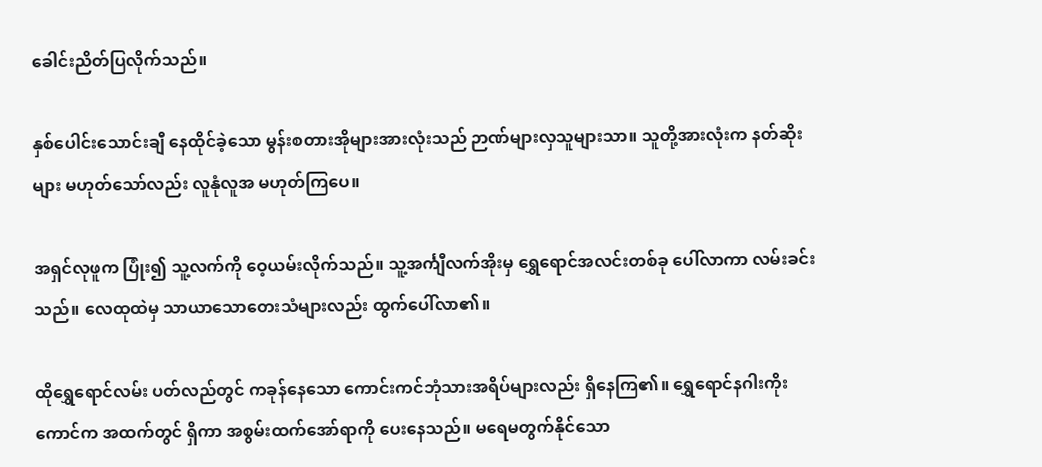ခေါင်းညိတ်ပြလိုက်သည်။

နှစ်ပေါင်းသောင်းချီ နေထိုင်ခဲ့သော မွန်းစတားအိုများအားလုံးသည် ဉာဏ်များလှသူများသာ။ သူတို့အားလုံးက နတ်ဆိုးများ မဟုတ်သော်လည်း လူနုံလူအ မဟုတ်ကြပေ။

အရှင်လုဖူက ပြုံး၍ သူ့လက်ကို ဝေ့ယမ်းလိုက်သည်။ သူ့အင်္ကျီလက်အိုးမှ ရွှေရောင်အလင်းတစ်ခု ပေါ်လာကာ လမ်းခင်းသည်။ လေထုထဲမှ သာယာသောတေးသံများလည်း ထွက်ပေါ်လာ၏။

ထိုရွှေရောင်လမ်း ပတ်လည်တွင် ကခုန်နေသော ကောင်းကင်ဘုံသားအရိပ်များလည်း ရှိနေကြ၏။ ရွှေရောင်နဂါးကိုးကောင်က အထက်တွင် ရှိကာ အစွမ်းထက်အော်ရာကို ပေးနေသည်။ မရေမတွက်နိုင်သော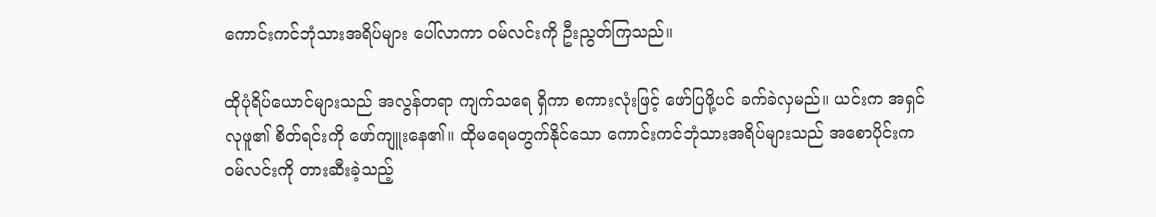ကောင်းကင်ဘုံသားအရိပ်များ ပေါ်လာကာ ဝမ်လင်းကို ဦးညွတ်ကြသည်။

ထိုပုံရိပ်ယောင်များသည် အလွန်တရာ ကျက်သရေ ရှိကာ စကားလုံးဖြင့် ဖော်ပြဖို့ပင် ခက်ခဲလှမည်။ ယင်းက အရှင်လုဖူ၏ စိတ်ရင်းကို ဖော်ကျူးနေ၏။ ထိုမရေမတွက်နိုင်သော ကောင်းကင်ဘုံသားအရိပ်များသည် အစောပိုင်းက ဝမ်လင်းကို တားဆီးခဲ့သည့်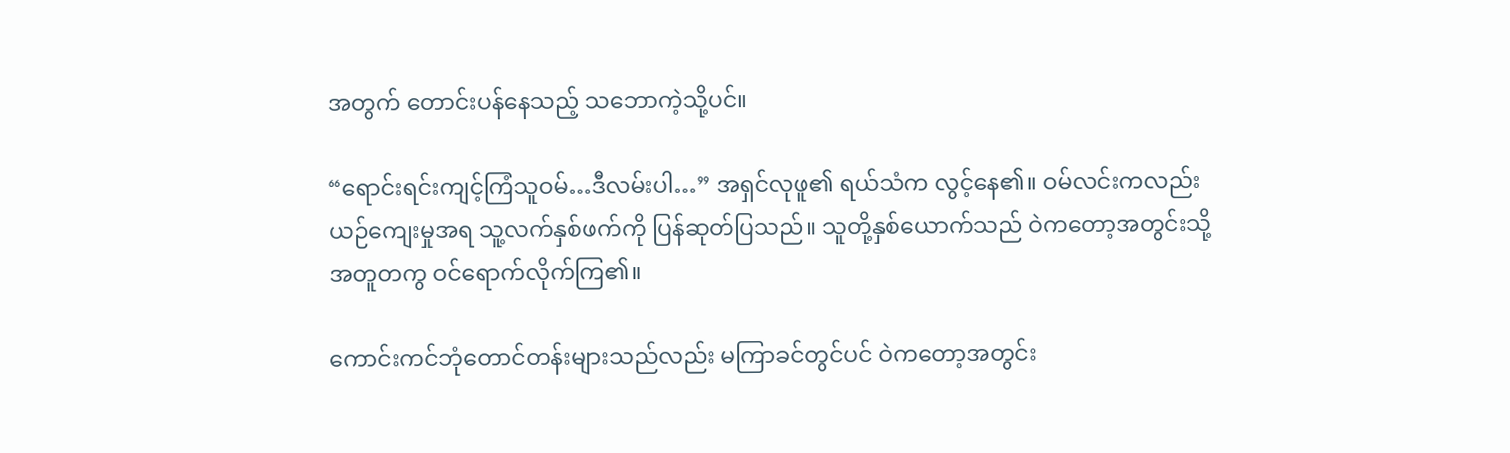အတွက် တောင်းပန်နေသည့် သဘောကဲ့သို့ပင်။

“ရောင်းရင်းကျင့်ကြံသူဝမ်…ဒီလမ်းပါ…” အရှင်လုဖူ၏ ရယ်သံက လွင့်နေ၏။ ဝမ်လင်းကလည်း ယဉ်ကျေးမှုအရ သူ့လက်နှစ်ဖက်ကို ပြန်ဆုတ်ပြသည်။ သူတို့နှစ်ယောက်သည် ဝဲကတော့အတွင်းသို့ အတူတကွ ဝင်ရောက်လိုက်ကြ၏။

ကောင်းကင်ဘုံတောင်တန်းများသည်လည်း မကြာခင်တွင်ပင် ဝဲကတော့အတွင်း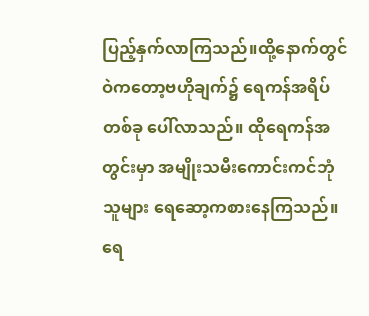ပြည့်နှက်လာကြသည်။ထို့နောက်တွင် ဝဲကတော့ဗဟိုချက်၌ ရေကန်အရိပ်တစ်ခု ပေါ်လာသည်။ ထိုရေကန်အတွင်းမှာ အမျိုးသမီးကောင်းကင်ဘုံသူများ ရေဆော့ကစားနေကြသည်။ ရေ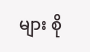များ စို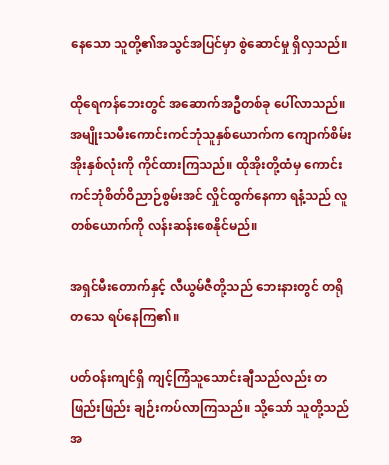နေသော သူတို့၏အသွင်အပြင်မှာ စွဲဆောင်မှု ရှိလှသည်။

ထိုရေကန်ဘေးတွင် အဆောက်အဦတစ်ခု ပေါ်လာသည်။ အမျိုးသမီးကောင်းကင်ဘုံသူနှစ်ယောက်က ကျောက်စိမ်းအိုးနှစ်လုံးကို ကိုင်ထားကြသည်။ ထိုအိုးတို့ထံမှ ကောင်းကင်ဘုံစိတ်ဝိညာဉ်စွမ်းအင် လှိုင်ထွက်နေကာ ရနံ့သည် လူတစ်ယောက်ကို လန်းဆန်းစေနိုင်မည်။

အရှင်မီးတောက်နှင့် လီယွမ်ဇီတို့သည် ဘေးနားတွင် တရိုတသေ ရပ်နေကြ၏။

ပတ်ဝန်းကျင်ရှိ ကျင့်ကြံသူသောင်းချီသည်လည်း တဖြည်းဖြည်း ချဉ်းကပ်လာကြသည်။ သို့သော် သူတို့သည် အ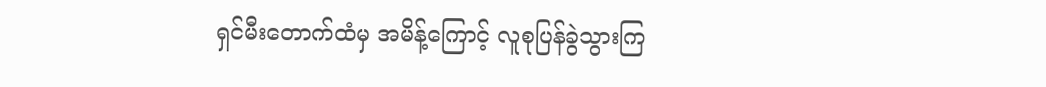ရှင်မီးတောက်ထံမှ အမိန့်ကြောင့် လူစုပြန်ခွဲသွားကြ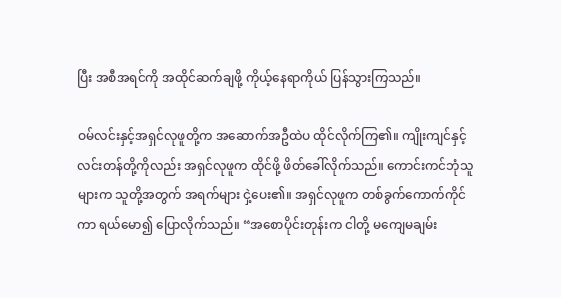ပြီး အစီအရင်ကို အထိုင်ဆက်ချဖို့ ကိုယ့်နေရာကိုယ် ပြန်သွားကြသည်။

ဝမ်လင်းနှင့်အရှင်လုဖူတို့က အဆောက်အဦထဲပ ထိုင်လိုက်ကြ၏။ ကျိုးကျင်နှင့် လင်းတန်တို့ကိုလည်း အရှင်လုဖူက ထိုင်ဖို့ ဖိတ်ခေါ်လိုက်သည်။ ကောင်းကင်ဘုံသူများက သူတို့အတွက် အရက်များ ငှဲ့ပေး၏။ အရှင်လုဖူက တစ်ခွက်ကောက်ကိုင်ကာ ရယ်မော၍ ပြောလိုက်သည်။ “အစောပိုင်းတုန်းက ငါတို့ မကျေမချမ်း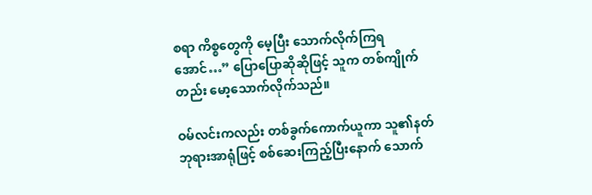စရာ ကိစ္စတွေကို မေ့ပြီး သောက်လိုက်ကြရအောင်…” ပြောပြောဆိုဆိုဖြင့် သူက တစ်ကျိုက်တည်း မော့သောက်လိုက်သည်။

ဝမ်လင်းကလည်း တစ်ခွက်ကောက်ယူကာ သူ၏နတ်ဘုရားအာရုံဖြင့် စစ်ဆေးကြည့်ပြီးနောက် သောက်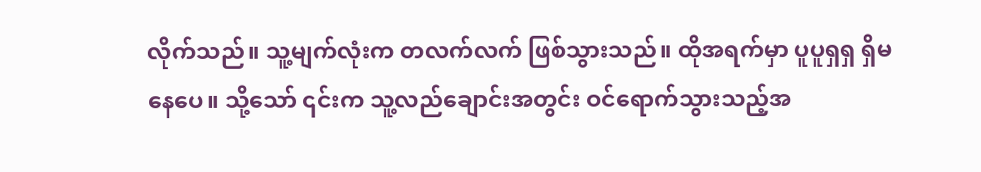လိုက်သည်။ သူ့မျက်လုံးက တလက်လက် ဖြစ်သွားသည်။ ထိုအရက်မှာ ပူပူရှရှ ရှိမနေပေ။ သို့သော် ၎င်းက သူ့လည်ချောင်းအတွင်း ဝင်ရောက်သွားသည့်အ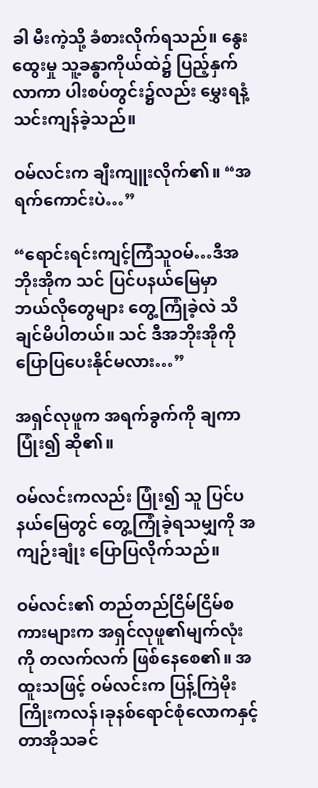ခါ မီးကဲ့သို့ ခံစားလိုက်ရသည်။ နွေးထွေးမှု သူ့ခန္ဓာကိုယ်ထဲ၌ ပြည့်နှက်လာကာ ပါးစပ်တွင်း၌လည်း မွှေးရနံ့ သင်းကျန်ခဲ့သည်။

ဝမ်လင်းက ချီးကျူးလိုက်၏။ “အရက်ကောင်းပဲ…”

“ရောင်းရင်းကျင့်ကြံသူဝမ်…ဒီအဘိုးအိုက သင် ပြင်ပနယ်မြေမှာ ဘယ်လိုတွေများ တွေ့ကြုံခဲ့လဲ သိချင်မိပါတယ်။ သင် ဒီအဘိုးအိုကို ပြောပြပေးနိုင်မလား…”

အရှင်လုဖူက အရက်ခွက်ကို ချကာ ပြုံး၍ ဆို၏။

ဝမ်လင်းကလည်း ပြုံး၍ သူ ပြင်ပနယ်မြေတွင် တွေ့ကြုံခဲ့ရသမျှကို အကျဉ်းချုံး ပြောပြလိုက်သည်။

ဝမ်လင်း၏ တည်တည်ငြိမ်ငြိမ်စကားများက အရှင်လုဖူ၏မျက်လုံးကို တလက်လက် ဖြစ်နေစေ၏။ အထူးသဖြင့် ဝမ်လင်းက ပြန့်ကြဲမိုးကြိုးကလန်၊ခုနစ်ရောင်စုံလောကနှင့် တာအိုသခင်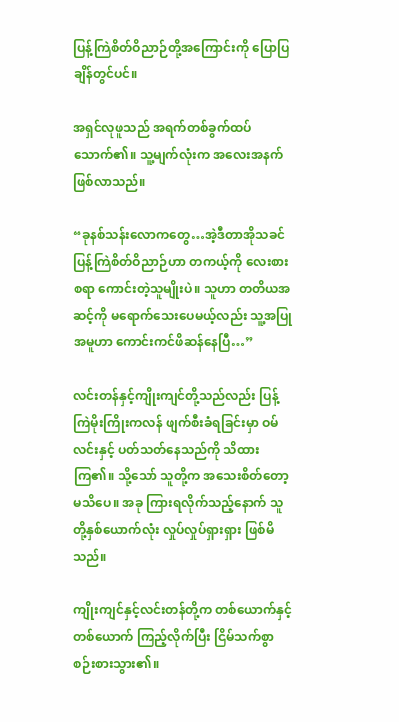ပြန့်ကြဲစိတ်ဝိညာဉ်တို့အကြောင်းကို ပြောပြချိန်တွင်ပင်။

အရှင်လုဖူသည် အရက်တစ်ခွက်ထပ်သောက်၏။ သူ့မျက်လုံးက အလေးအနက် ဖြစ်လာသည်။

“ခုနစ်သန်းလောကတွေ…အဲ့ဒီတာအိုသခင်ပြန့်ကြဲစိတ်ဝိညာဉ်ဟာ တကယ့်ကို လေးစားစရာ ကောင်းတဲ့သူမျိုးပဲ။ သူဟာ တတိယအဆင့်ကို မရောက်သေးပေမယ့်လည်း သူ့အပြုအမူဟာ ကောင်းကင်ဖိဆန်နေပြီ…”

လင်းတန်နှင့်ကျိုးကျင်တို့သည်လည်း ပြန့်ကြဲမိုးကြိုးကလန် ဖျက်စီးခံရခြင်းမှာ ဝမ်လင်းနှင့် ပတ်သတ်နေသည်ကို သိထားကြ၏။ သို့သော် သူတို့က အသေးစိတ်တော့ မသိပေ။ အခု ကြားရလိုက်သည့်နောက် သူတို့နှစ်ယောက်လုံး လှုပ်လှုပ်ရှားရှား ဖြစ်မိသည်။

ကျိုးကျင်နှင့်လင်းတန်တို့က တစ်ယောက်နှင့်တစ်ယောက် ကြည့်လိုက်ပြီး ငြိမ်သက်စွာ စဉ်းစားသွား၏။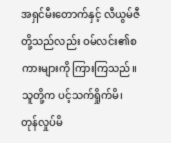အရှင်မီးတောက်နှင့် လီယွမ်ဇီတို့သည်လည်း ဝမ်လင်း၏စကားများကို ကြားကြသည်။ သူတို့က ပင့်သက်ရှိုက်မိ၊ တုန်လှုပ်မိ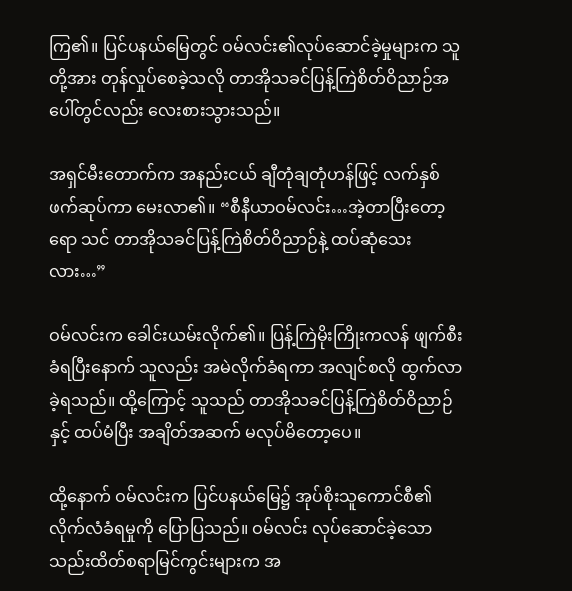ကြ၏။ ပြင်ပနယ်မြေတွင် ဝမ်လင်း၏လုပ်ဆောင်ခဲ့မှုများက သူတို့အား တုန်လှုပ်စေခဲ့သလို တာအိုသခင်ပြန့်ကြဲစိတ်ဝိညာဉ်အပေါ်တွင်လည်း လေးစားသွားသည်။

အရှင်မီးတောက်က အနည်းငယ် ချီတုံချတုံဟန်ဖြင့် လက်နှစ်ဖက်ဆုပ်ကာ မေးလာ၏။ “စီနီယာဝမ်လင်း…အဲ့တာပြီးတော့ရော သင် တာအိုသခင်ပြန့်ကြဲစိတ်ဝိညာဉ်နဲ့ ထပ်ဆုံသေးလား…”

ဝမ်လင်းက ခေါင်းယမ်းလိုက်၏။ ပြန့်ကြဲမိုးကြိုးကလန် ဖျက်စီးခံရပြီးနောက် သူလည်း အမဲလိုက်ခံရကာ အလျင်စလို ထွက်လာခဲ့ရသည်။ ထို့ကြောင့် သူသည် တာအိုသခင်ပြန့်ကြဲစိတ်ဝိညာဉ်နှင့် ထပ်မံပြီး အချိတ်အဆက် မလုပ်မိတော့ပေ။

ထို့နောက် ဝမ်လင်းက ပြင်ပနယ်မြေ၌ အုပ်စိုးသူကောင်စီ၏ လိုက်လံခံရမှုကို ပြောပြသည်။ ဝမ်လင်း လုပ်ဆောင်ခဲ့သော သည်းထိတ်စရာမြင်ကွင်းများက အ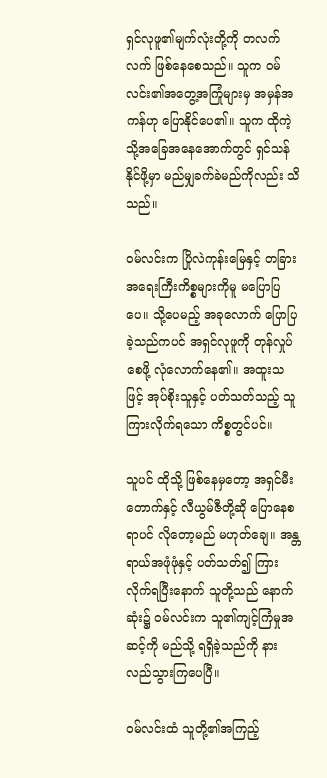ရှင်လုဖူ၏မျက်လုံးတို့ကို တလက်လက် ဖြစ်နေစေသည်။ သူက ဝမ်လင်း၏အတွေ့အကြုံများမှ အမှန်အကန်ဟု ပြောနိုင်ပေ၏။ သူက ထိုကဲ့သို့အခြေအနေအောက်တွင် ရှင်သန်နိုင်ဖို့မှာ မည်မျှခက်ခဲမည်ကိုလည်း သိသည်။

ဝမ်လင်းက ပြိုလဲကုန်းမြေနှင့် တခြားအရေးကြီးကိစ္စများကိုမူ မပြောပြပေ။ သို့ပေမည့် အခုလောက် ပြောပြခဲ့သည်ကပင် အရှင်လုဖူကို တုန်လှုပ်စေဖို့ လုံလောက်နေ၏။ အထူးသဖြင့် အုပ်စိုးသူနှင့် ပတ်သတ်သည့် သူ ကြားလိုက်ရသော ကိစ္စတွင်ပင်။

သူပင် ထိုသို့ ဖြစ်နေမှတော့ အရှင်မီးတောက်နှင့် လီယွမ်ဇီတို့ဆို ပြောနေစရာပင် လိုတော့မည် မဟုတ်ချေ။ အန္တရာယ်အဖုံဖုံနှင့် ပတ်သတ်၍ ကြားလိုက်ရပြီးနောက် သူတို့သည် နောက်ဆုံး၌ ဝမ်လင်းက သူ၏ကျင့်ကြံမှုအဆင့်ကို မည်သို့ ရရှိခဲ့သည်ကို နားလည်သွားကြပေပြီ။

ဝမ်လင်းထံ သူတို့၏အကြည့်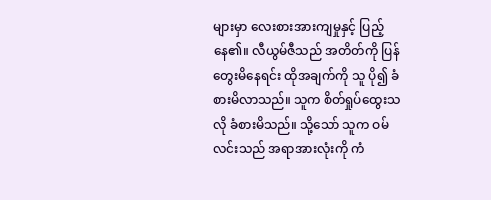များမှာ လေးစားအားကျမှုနှင့် ပြည့်နေ၏။ လီယွမ်ဇီသည် အတိတ်ကို ပြန်တွေးမိနေရင်း ထိုအချက်ကို သူ ပို၍ ခံစားမိလာသည်။ သူက စိတ်ရှုပ်ထွေးသလို ခံစားမိသည်။ သို့သော် သူက ဝမ်လင်းသည် အရာအားလုံးကို ကံ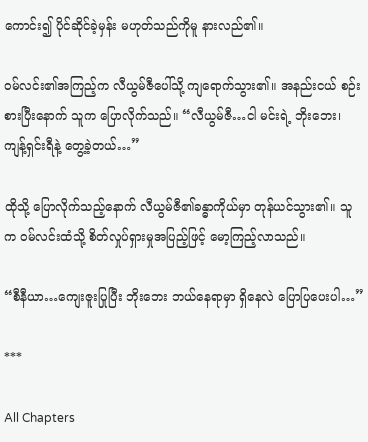ကောင်း၍ ပိုင်ဆိုင်ခဲ့မှန်း မဟုတ်သည်ကိုမူ နားလည်၏။

ဝမ်လင်း၏အကြည့်က လီယွမ်ဇီပေါ်သို့ ကျရောက်သွား၏။ အနည်းငယ် စဉ်းစားပြီးနောက် သူက ပြောလိုက်သည်။ “လီယွမ်ဇီ…ငါ မင်းရဲ့ ဘိုးဘေး၊ ကျန့်ရှင်းရီနဲ့ တွေ့ခဲ့တယ်…”

ထိုသို့ ပြောလိုက်သည့်နောက် လီယွမ်ဇီ၏ခန္ဓာကိုယ်မှာ တုန်ယင်သွား၏။ သူက ဝမ်လင်းထံသို့ စိတ်လှုပ်ရှားမှုအပြည့်ဖြင့် မော့ကြည့်လာသည်။

“စီနီယာ…ကျေးဇူးပြုပြီး ဘိုးဘေး ဘယ်နေရာမှာ ရှိနေလဲ ပြောပြပေးပါ…”

***

All Chapters